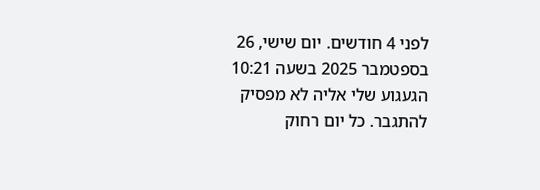לפני 4 חודשים. יום שישי, 26 בספטמבר 2025 בשעה 10:21
הגעגוע שלי אליה לא מפסיק להתגבר. כל יום רחוק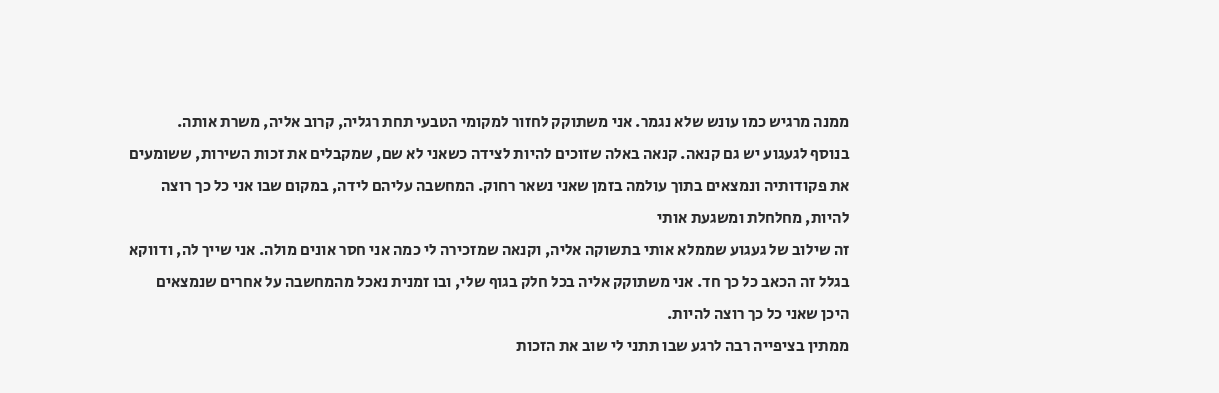ממנה מרגיש כמו עונש שלא נגמר. אני משתוקק לחזור למקומי הטבעי תחת רגליה, קרוב אליה, משרת אותה.
בנוסף לגעגוע יש גם קנאה. קנאה באלה שזוכים להיות לצידה כשאני לא שם, שמקבלים את זכות השירות, ששומעים את פקודותיה ונמצאים בתוך עולמה בזמן שאני נשאר רחוק. המחשבה עליהם לידה, במקום שבו אני כל כך רוצה להיות, מחלחלת ומשגעת אותי
זה שילוב של געגוע שממלא אותי בתשוקה אליה, וקנאה שמזכירה לי כמה אני חסר אונים מולה. אני שייך לה, ודווקא בגלל זה הכאב כל כך חד. אני משתוקק אליה בכל חלק בגוף שלי, ובו זמנית נאכל מהמחשבה על אחרים שנמצאים היכן שאני כל כך רוצה להיות.
ממתין בציפייה רבה לרגע שבו תתני לי שוב את הזכות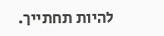להיות תחתייך.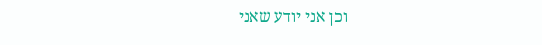וכן אני יודע שאני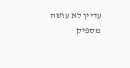עדיין לא עושה מספיק